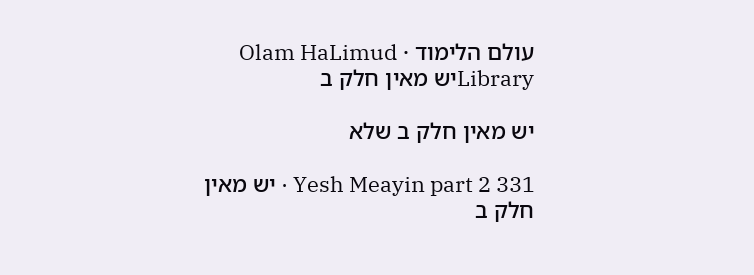עולם הלימוד · Olam HaLimud
Libraryיש מאין חלק ב

יש מאין חלק ב שלא

Yesh Meayin part 2 331 · יש מאין חלק ב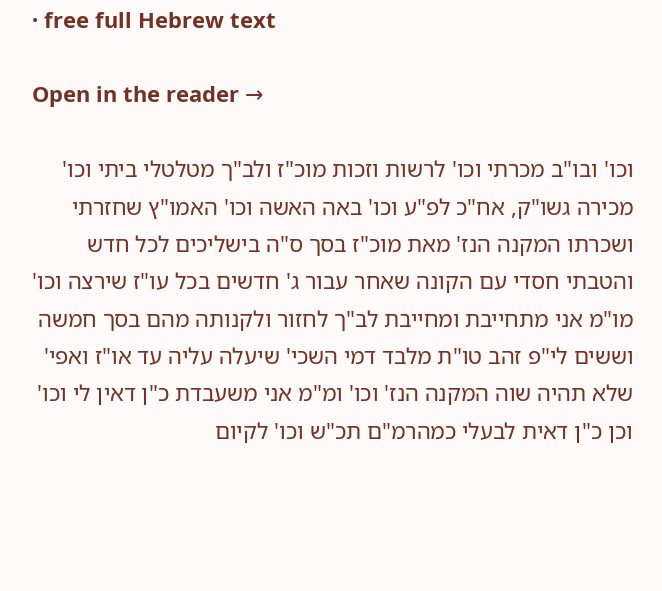· free full Hebrew text

Open in the reader →

וכו' ובו"ב מכרתי וכו' לרשות וזכות מוכ"ז ולב"ך מטלטלי ביתי וכו' מכירה גשו"ק, אח"כ לפ"ע וכו' באה האשה וכו' האמו"ץ שחזרתי ושכרתו המקנה הנז' מאת מוכ"ז בסך ס"ה בישליכים לכל חדש והטבתי חסדי עם הקונה שאחר עבור ג' חדשים בכל עו"ז שירצה וכו' מו"מ אני מתחייבת ומחייבת לב"ך לחזור ולקנותה מהם בסך חמשה וששים לי"פ זהב טו"ת מלבד דמי השכי' שיעלה עליה עד או"ז ואפי' שלא תהיה שוה המקנה הנז' וכו' ומ"מ אני משעבדת כ"ן דאין לי וכו' וכן כ"ן דאית לבעלי כמהרמ"ם תכ"ש וכו' לקיום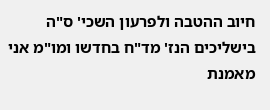חיוב ההטבה ולפרעון השכי' ס"ה בישליכים הנז' מד"ח בחדשו ומו"מ אני מאמנת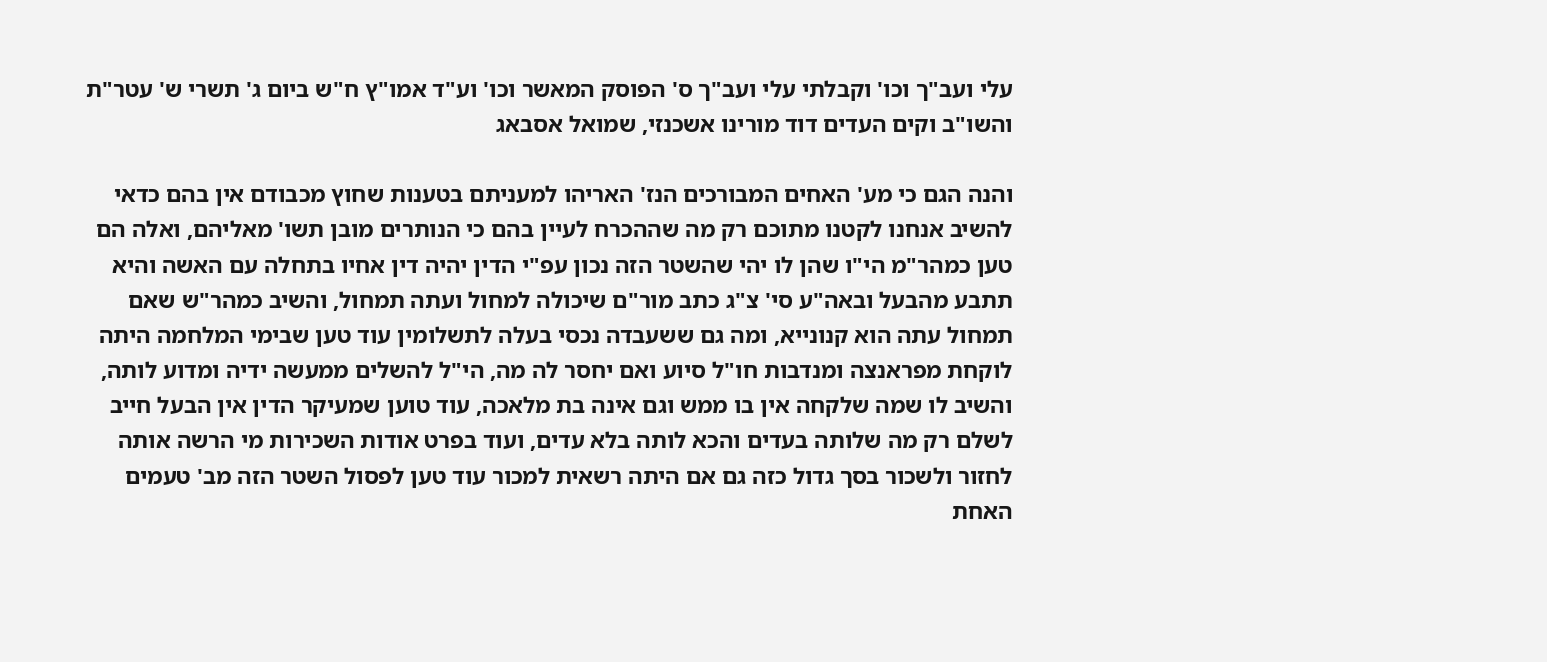עלי ועב"ך וכו' וקבלתי עלי ועב"ך ס' הפוסק המאשר וכו' וע"ד אמו"ץ ח"ש ביום ג' תשרי ש' עטר"ת והשו"ב וקים העדים דוד מורינו אשכנזי, שמואל אסבאג

והנה הגם כי מע' האחים המבורכים הנז' האריהו למעניתם בטענות שחוץ מכבודם אין בהם כדאי להשיב אנחנו לקטנו מתוכם רק מה שההכרח לעיין בהם כי הנותרים מובן תשו' מאליהם, ואלה הם טען כמהר"מ הי"ו שהן לו יהי שהשטר הזה נכון עפ"י הדין יהיה דין אחיו בתחלה עם האשה והיא תתבע מהבעל ובאה"ע סי' צ"ג כתב מור"ם שיכולה למחול ועתה תמחול, והשיב כמהר"ש שאם תמחול עתה הוא קנונייא, ומה גם ששעבדה נכסי בעלה לתשלומין עוד טען שבימי המלחמה היתה לוקחת מפראנצה ומנדבות חו"ל סיוע ואם יחסר לה מה, הי"ל להשלים ממעשה ידיה ומדוע לותה, והשיב לו שמה שלקחה אין בו ממש וגם אינה בת מלאכה, עוד טוען שמעיקר הדין אין הבעל חייב לשלם רק מה שלותה בעדים והכא לותה בלא עדים, ועוד בפרט אודות השכירות מי הרשה אותה לחזור ולשכור בסך גדול כזה גם אם היתה רשאית למכור עוד טען לפסול השטר הזה מב' טעמים האחת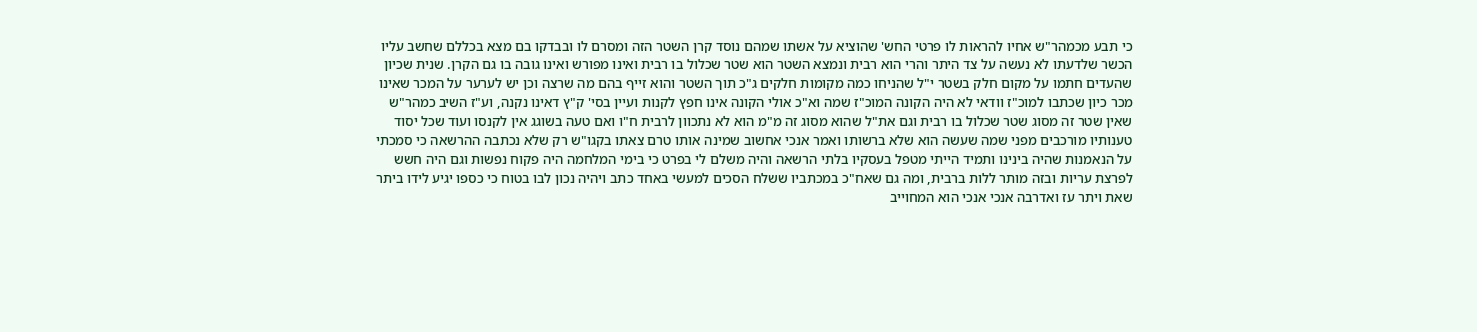כי תבע מכמהר"ש אחיו להראות לו פרטי החש' שהוציא על אשתו שמהם נוסד קרן השטר הזה ומסרם לו ובבדקו בם מצא בכללם שחשב עליו הכשר שלדעתו לא נעשה על צד היתר והרי הוא רבית ונמצא השטר הוא שטר שכלול בו רבית ואינו מפורש ואינו גובה בו גם הקרן. שנית שכיון שהעדים חתמו על מקום חלק בשטר י"ל שהניחו כמה מקומות חלקים ג"כ תוך השטר והוא זייף בהם מה שרצה וכן יש לערער על המכר שאינו מכר כיון שכתבו למוכ"ז וודאי לא היה הקונה המוכ"ז שמה וא"כ אולי הקונה אינו חפץ לקנות ועיין בסי' ק"ץ דאינו נקנה, וע"ז השיב כמהר"ש שאין שטר זה מסוג שטר שכלול בו רבית וגם את"ל שהוא מסוג זה מ"מ הוא לא נתכוון לרבית ח"ו ואם טעה בשוגג אין לקנסו ועוד שכל יסוד טענותיו מורכבים מפני שמה שעשה הוא שלא ברשותו ואמר אנכי אחשוב שמינה אותו טרם צאתו בקגו"ש רק שלא נכתבה ההרשאה כי סמכתי על הנאמנות שהיה בינינו ותמיד הייתי מטפל בעסקיו בלתי הרשאה והיה משלם לי בפרט כי בימי המלחמה היה פקוח נפשות וגם היה חשש לפרצת עריות ובזה מותר ללות ברבית, ומה גם שאח"כ במכתביו ששלח הסכים למעשי באחד כתב ויהיה נכון לבו בטוח כי כספו יגיע לידו ביתר שאת ויתר עז ואדרבה אנכי אנכי הוא המחוייב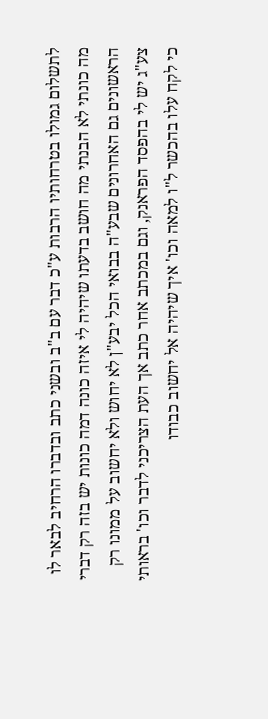לתשלום גמולו בטרחותיו הרבות ע"כ דבר עם ב"ב ובשני כתב ובדברו הרחיב לבאר לו מה כונתי לא הבנתי מה חושב בדעתו שיהיה לי איזה כונה דמה כונות יש בזה רק דברי הראשונים גם האחרונים שבע"ה בבואי הכל יבע"ן לא יחוש ולא יחשוב על ממונו רק צע"ג יש לי בהפסד הפראנק, וגם במכתב אחר כתב אך העת הצריכני לדבר וכו' בראותי כי לקח עלו בהכשר ל"ו למאה וכו' איך שיהיה אל יחשוב כבודו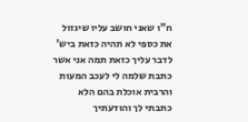ח"ו שאני חושב עליו שיגזול את כספי לא תהיה כזאת ביש' לדבר עליך כזאת תמה אני אשר כתבת שלמה לי לעכב המעות והרבית אוכלת בהם הלא כתבתי לך והודעתיך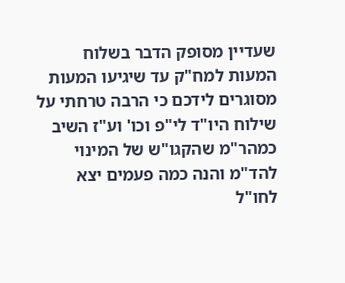שעדיין מסופק הדבר בשלוח המעות למח"ק עד שיגיעו המעות מסוגרים לידכם כי הרבה טרחתי על שילוח היו"ד לי"פ וכו' וע"ז השיב כמהר"מ שהקגו"ש של המינוי להד"מ והנה כמה פעמים יצא לחו"ל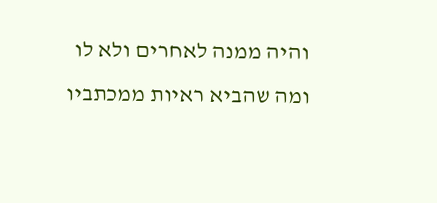והיה ממנה לאחרים ולא לו ומה שהביא ראיות ממכתביו